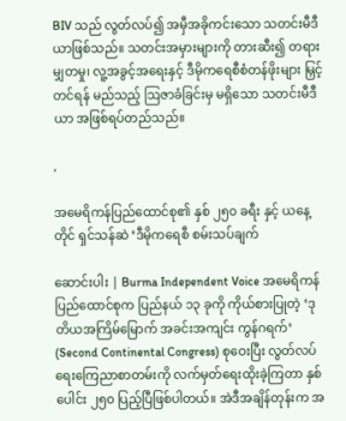BIV သည် လွတ်လပ်၍ အမှီအခိုကင်းသော သတင်းမီဒီယာဖြစ်သည်။ သတင်းအမှားများကို တားဆီး၍ တရားမျှတမှု၊ လူ့အခွင့်အရေးနှင့် ဒီမိုကရေစီစံတန်ဖိုးများ မြှင့်တင်ရန် မည်သည့် ဩဇာခံခြင်းမှ မရှိသော သတင်းမီဒီယာ အဖြစ်ရပ်တည်သည်။

,

အမေရိကန်ပြည်ထောင်စု၏ နှစ် ၂၅၀ ခရီး နှင့် ယနေ့တိုင် ရှင်သန်ဆဲ ‘ဒီမိုကရေစီ စမ်းသပ်ချက်

ဆောင်းပါး | Burma Independent Voice အမေရိကန်ပြည်ထောင်စုက ပြည်နယ် ၁၃ ခုကို ကိုယ်စားပြုတဲ့ ‘ဒုတိယအကြိမ်မြောက် အခင်းအကျင်း ကွန်ဂရက်’ (Second Continental Congress) စုဝေးပြီး လွတ်လပ်ရေးကြေညာစာတမ်းကို လက်မှတ်ရေးထိုးခဲ့ကြတာ နှစ်ပေါင်း ၂၅၀ ပြည့်ပြီဖြစ်ပါတယ်။ အဲဒီအချိန်တုန်းက အ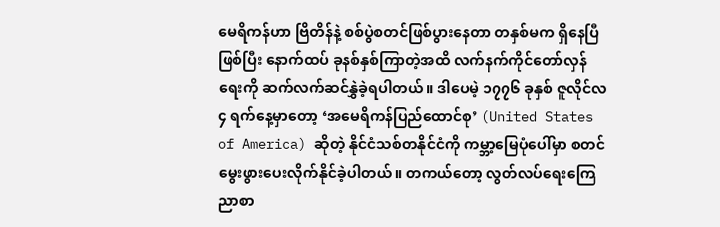မေရိကန်ဟာ ဗြိတိန်နဲ့ စစ်ပွဲစတင်ဖြစ်ပွားနေတာ တနှစ်မက ရှိနေပြီဖြစ်ပြီး နောက်ထပ် ခုနစ်နှစ်ကြာတဲ့အထိ လက်နက်ကိုင်တော်လှန်ရေးကို ဆက်လက်ဆင်နွှဲခဲ့ရပါတယ်။ ဒါပေမဲ့ ၁၇၇၆ ခုနှစ် ဇူလိုင်လ ၄ ရက်နေ့မှာတော့ ‘အမေရိကန်ပြည်ထောင်စု’ (United States of America) ဆိုတဲ့ နိုင်ငံသစ်တနိုင်ငံကို ကမ္ဘာ့မြေပုံပေါ်မှာ စတင်မွေးဖွားပေးလိုက်နိုင်ခဲ့ပါတယ်။ တကယ်တော့ လွတ်လပ်ရေးကြေညာစာ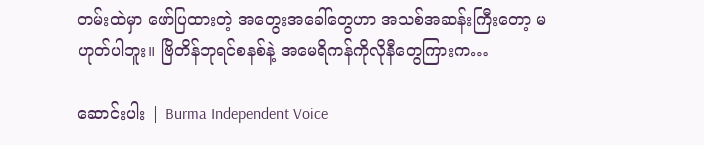တမ်းထဲမှာ ဖော်ပြထားတဲ့ အတွေးအခေါ်တွေဟာ အသစ်အဆန်းကြီးတော့ မဟုတ်ပါဘူး။ ဗြိတိန်ဘုရင်စနစ်နဲ့ အမေရိကန်ကိုလိုနီတွေကြားက…

ဆောင်းပါး | Burma Independent Voice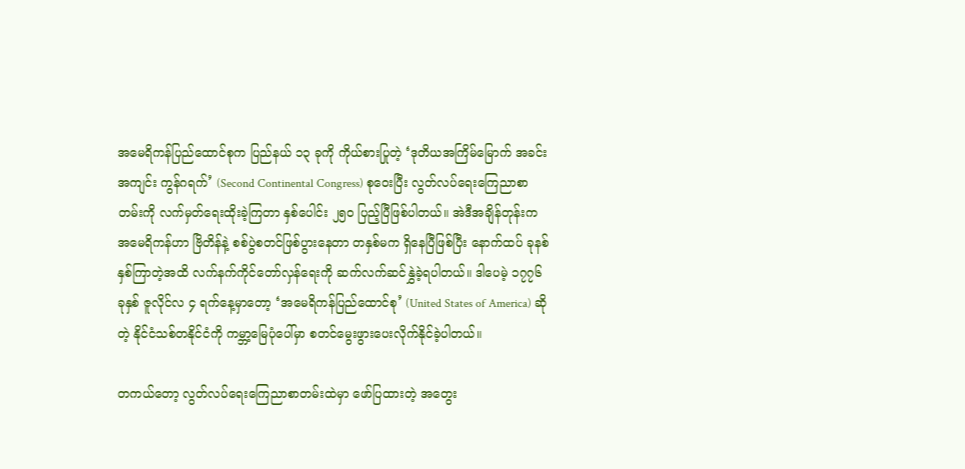အမေရိကန်ပြည်ထောင်စုက ပြည်နယ် ၁၃ ခုကို ကိုယ်စားပြုတဲ့ ‘ဒုတိယအကြိမ်မြောက် အခင်းအကျင်း ကွန်ဂရက်’ (Second Continental Congress) စုဝေးပြီး လွတ်လပ်ရေးကြေညာစာတမ်းကို လက်မှတ်ရေးထိုးခဲ့ကြတာ နှစ်ပေါင်း ၂၅၀ ပြည့်ပြီဖြစ်ပါတယ်။ အဲဒီအချိန်တုန်းက အမေရိကန်ဟာ ဗြိတိန်နဲ့ စစ်ပွဲစတင်ဖြစ်ပွားနေတာ တနှစ်မက ရှိနေပြီဖြစ်ပြီး နောက်ထပ် ခုနစ်နှစ်ကြာတဲ့အထိ လက်နက်ကိုင်တော်လှန်ရေးကို ဆက်လက်ဆင်နွှဲခဲ့ရပါတယ်။ ဒါပေမဲ့ ၁၇၇၆ ခုနှစ် ဇူလိုင်လ ၄ ရက်နေ့မှာတော့ ‘အမေရိကန်ပြည်ထောင်စု’ (United States of America) ဆိုတဲ့ နိုင်ငံသစ်တနိုင်ငံကို ကမ္ဘာ့မြေပုံပေါ်မှာ စတင်မွေးဖွားပေးလိုက်နိုင်ခဲ့ပါတယ်။

တကယ်တော့ လွတ်လပ်ရေးကြေညာစာတမ်းထဲမှာ ဖော်ပြထားတဲ့ အတွေး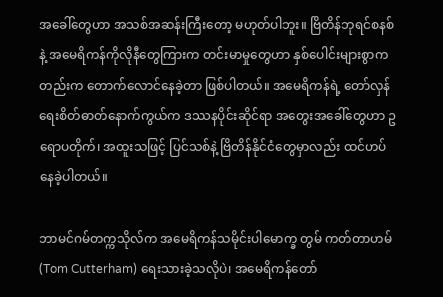အခေါ်တွေဟာ အသစ်အဆန်းကြီးတော့ မဟုတ်ပါဘူး။ ဗြိတိန်ဘုရင်စနစ်နဲ့ အမေရိကန်ကိုလိုနီတွေကြားက တင်းမာမှုတွေဟာ နှစ်ပေါင်းများစွာကတည်းက တောက်လောင်နေခဲ့တာ ဖြစ်ပါတယ်။ အမေရိကန်ရဲ့ တော်လှန်ရေးစိတ်ဓာတ်နောက်ကွယ်က ဒဿနပိုင်းဆိုင်ရာ အတွေးအခေါ်တွေဟာ ဥရောပတိုက်၊ အထူးသဖြင့် ပြင်သစ်နဲ့ ဗြိတိန်နိုင်ငံတွေမှာလည်း ထင်ဟပ်နေခဲ့ပါတယ်။

ဘာမင်ဂမ်တက္ကသိုလ်က အမေရိကန်သမိုင်းပါမောက္ခ တွမ် ကတ်တာဟမ် (Tom Cutterham) ရေးသားခဲ့သလိုပဲ၊ အမေရိကန်တော်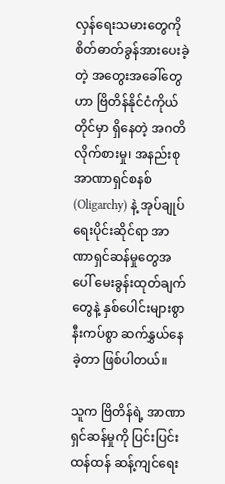လှန်ရေးသမားတွေကို စိတ်ဓာတ်ခွန်အားပေးခဲ့တဲ့ အတွေးအခေါ်တွေဟာ ဗြိတိန်နိုင်ငံကိုယ်တိုင်မှာ ရှိနေတဲ့ အဂတိလိုက်စားမှု၊ အနည်းစုအာဏာရှင်စနစ် (Oligarchy) နဲ့ အုပ်ချုပ်ရေးပိုင်းဆိုင်ရာ အာဏာရှင်ဆန်မှုတွေအပေါ် မေးခွန်းထုတ်ချက်တွေနဲ့ နှစ်ပေါင်းများစွာ နီးကပ်စွာ ဆက်နွှယ်နေခဲ့တာ ဖြစ်ပါတယ်။

သူက ဗြိတိန်ရဲ့ အာဏာရှင်ဆန်မှုကို ပြင်းပြင်းထန်ထန် ဆန့်ကျင်ရေး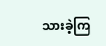သားခဲ့ကြ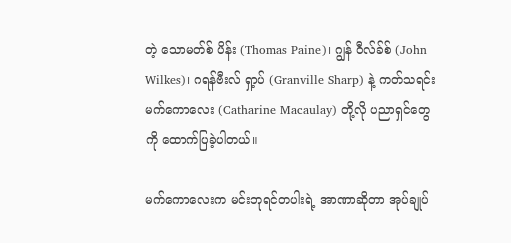တဲ့ သောမတ်စ် ပိန်း (Thomas Paine)၊ ဂျွန် ဝီလ်ခ်စ် (John Wilkes)၊ ဂရန်ဗီးလ် ရှာ့ပ် (Granville Sharp) နဲ့ ကတ်သရင်း မက်ကောလေး (Catharine Macaulay) တို့လို ပညာရှင်တွေကို ထောက်ပြခဲ့ပါတယ်။

မက်ကောလေးက မင်းဘုရင်တပါးရဲ့ အာဏာဆိုတာ အုပ်ချုပ်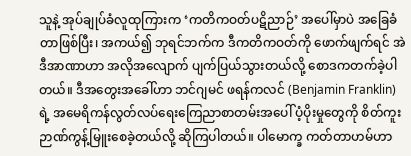သူနဲ့ အုပ်ချုပ်ခံလူထုကြားက ‘ကတိကဝတ်ပဋိညာဉ်’ အပေါ်မှာပဲ အခြေခံတာဖြစ်ပြီး၊ အကယ်၍ ဘုရင်ဘက်က ဒီကတိကဝတ်ကို ဖောက်ဖျက်ရင် အဲဒီအာဏာဟာ အလိုအလျောက် ပျက်ပြယ်သွားတယ်လို့ စောဒကတက်ခဲ့ပါတယ်။ ဒီအတွေးအခေါ်ဟာ ဘင်ဂျမင် ဖရန်ကလင် (Benjamin Franklin) ရဲ့ အမေရိကန်လွတ်လပ်ရေးကြေညာစာတမ်းအပေါ် ပံ့ပိုးမှုတွေကို စိတ်ကူးဉာဏ်ကွန့်မြူးစေခဲ့တယ်လို့ ဆိုကြပါတယ်။ ပါမောက္ခ ကတ်တာဟမ်ဟာ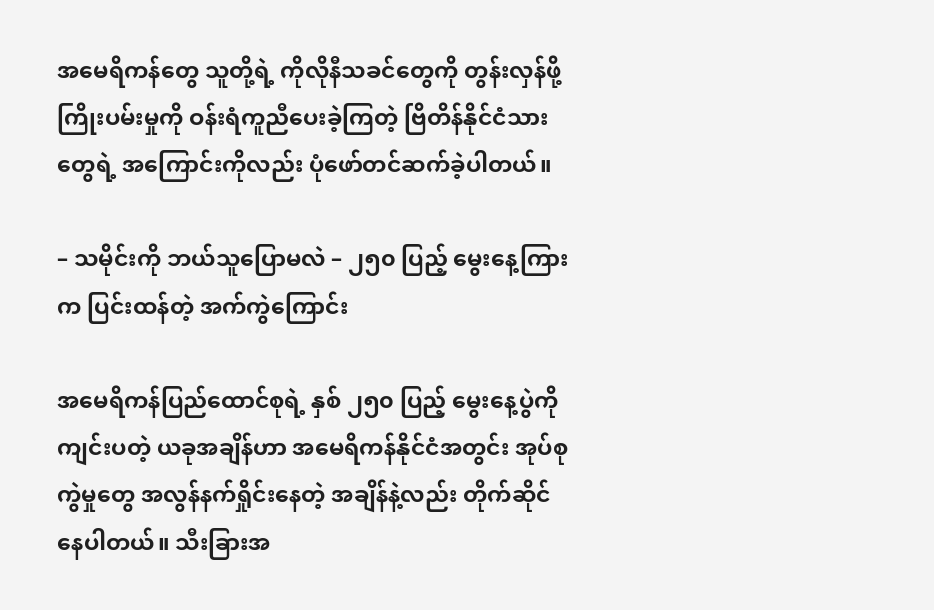အမေရိကန်တွေ သူတို့ရဲ့ ကိုလိုနီသခင်တွေကို တွန်းလှန်ဖို့ ကြိုးပမ်းမှုကို ဝန်းရံကူညီပေးခဲ့ကြတဲ့ ဗြိတိန်နိုင်ငံသားတွေရဲ့ အကြောင်းကိုလည်း ပုံဖော်တင်ဆက်ခဲ့ပါတယ်။

– သမိုင်းကို ဘယ်သူပြောမလဲ – ၂၅၀ ပြည့် မွေးနေ့ကြားက ပြင်းထန်တဲ့ အက်ကွဲကြောင်း

အမေရိကန်ပြည်ထောင်စုရဲ့ နှစ် ၂၅၀ ပြည့် မွေးနေ့ပွဲကို ကျင်းပတဲ့ ယခုအချိန်ဟာ အမေရိကန်နိုင်ငံအတွင်း အုပ်စုကွဲမှုတွေ အလွန်နက်ရှိုင်းနေတဲ့ အချိန်နဲ့လည်း တိုက်ဆိုင်နေပါတယ်။ သီးခြားအ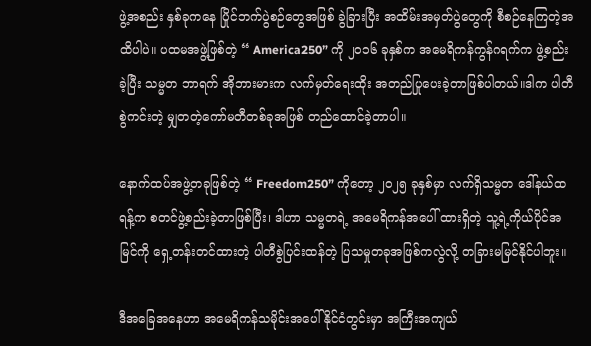ဖွဲ့အစည်း နှစ်ခုကနေ ပြိုင်ဘက်ပွဲစဉ်တွေအဖြစ် ခွဲခြားပြီး အထိမ်းအမှတ်ပွဲတွေကို စီစဉ်နေကြတဲ့အထိပါပဲ။ ပထမအဖွဲ့ဖြစ်တဲ့ “ America250” ကို ၂၀၁၆ ခုနှစ်က အမေရိကန်ကွန်ဂရက်က ဖွဲ့စည်းခဲ့ပြီး သမ္မတ ဘာရက် အိုဘားမားက လက်မှတ်ရေးထိုး အတည်ပြုပေးခဲ့တာဖြစ်ပါတယ်။ဒါက ပါတီစွဲကင်းတဲ့ မျှတတဲ့ကော်မတီတစ်ခုအဖြစ် တည်ထောင်ခဲ့တာပါ။

နောက်ထပ်အဖွဲ့တခုဖြစ်တဲ့ “ Freedom250” ကိုတော့ ၂၀၂၅ ခုနှစ်မှာ လက်ရှိသမ္မတ ဒေါ်နယ်ထရန့်က စတင်ဖွဲ့စည်းခဲ့တာဖြစ်ပြီး၊ ဒါဟာ သမ္မတရဲ့ အမေရိကန်အပေါ် ထားရှိတဲ့ သူ့ရဲ့ကိုယ်ပိုင်အမြင်ကို ရှေ့တန်းတင်ထားတဲ့ ပါတီစွဲပြင်းထန်တဲ့ ပြသမှုတခုအဖြစ်ကလွဲလို့ တခြားမမြင်နိုင်ပါဘူး။

ဒီအခြေအနေဟာ အမေရိကန်သမိုင်းအပေါ် နိုင်ငံတွင်းမှာ အကြီးအကျယ်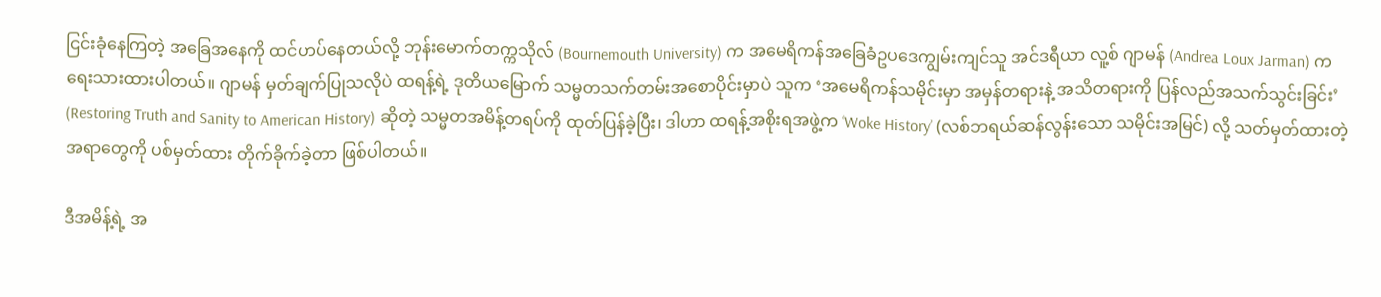ငြင်းခုံနေကြတဲ့ အခြေအနေကို ထင်ဟပ်နေတယ်လို့ ဘုန်းမောက်တက္ကသိုလ် (Bournemouth University) က အမေရိကန်အခြေခံဥပဒေကျွမ်းကျင်သူ အင်ဒရီယာ လူ့စ် ဂျာမန် (Andrea Loux Jarman) က ရေးသားထားပါတယ်။ ဂျာမန် မှတ်ချက်ပြုသလိုပဲ ထရန့်ရဲ့ ဒုတိယမြောက် သမ္မတသက်တမ်းအစောပိုင်းမှာပဲ သူက ‘အမေရိကန်သမိုင်းမှာ အမှန်တရားနဲ့ အသိတရားကို ပြန်လည်အသက်သွင်းခြင်း’ (Restoring Truth and Sanity to American History) ဆိုတဲ့ သမ္မတအမိန့်တရပ်ကို ထုတ်ပြန်ခဲ့ပြီး၊ ဒါဟာ ထရန့်အစိုးရအဖွဲ့က ‘Woke History’ (လစ်ဘရယ်ဆန်လွန်းသော သမိုင်းအမြင်) လို့ သတ်မှတ်ထားတဲ့ အရာတွေကို ပစ်မှတ်ထား တိုက်ခိုက်ခဲ့တာ ဖြစ်ပါတယ်။

ဒီအမိန့်ရဲ့ အ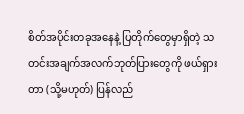စိတ်အပိုင်းတခုအနေနဲ့ ပြတိုက်တွေမှာရှိတဲ့ သတင်းအချက်အလက်ဘုတ်ပြားတွေကို ဖယ်ရှားတာ (သို့မဟုတ်) ပြန်လည်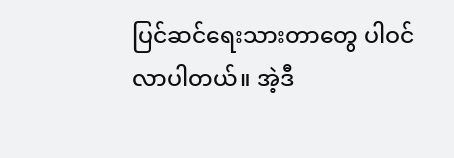ပြင်ဆင်ရေးသားတာတွေ ပါဝင်လာပါတယ်။ အဲ့ဒီ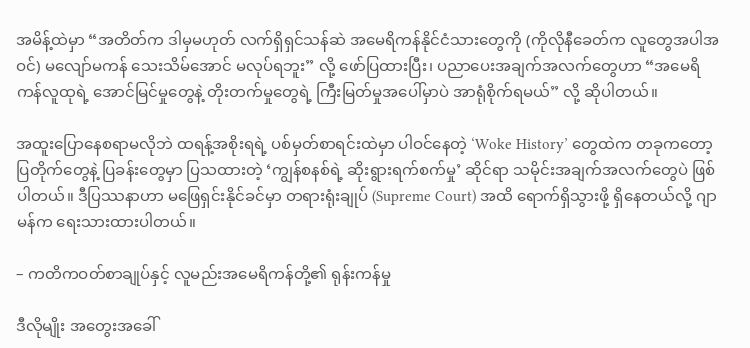အမိန့်ထဲမှာ “အတိတ်က ဒါမှမဟုတ် လက်ရှိရှင်သန်ဆဲ အမေရိကန်နိုင်ငံသားတွေကို (ကိုလိုနီခေတ်က လူတွေအပါအဝင်) မလျော်မကန် သေးသိမ်အောင် မလုပ်ရဘူး” လို့ ဖော်ပြထားပြီး၊ ပညာပေးအချက်အလက်တွေဟာ “အမေရိကန်လူထုရဲ့ အောင်မြင်မှုတွေနဲ့ တိုးတက်မှုတွေရဲ့ ကြီးမြတ်မှုအပေါ်မှာပဲ အာရုံစိုက်ရမယ်” လို့ ဆိုပါတယ်။

အထူးပြောနေစရာမလိုဘဲ ထရန့်အစိုးရရဲ့ ပစ်မှတ်စာရင်းထဲမှာ ပါဝင်နေတဲ့ ‘Woke History’ တွေထဲက တခုကတော့ ပြတိုက်တွေနဲ့ ပြခန်းတွေမှာ ပြသထားတဲ့ ‘ကျွန်စနစ်ရဲ့ ဆိုးရွားရက်စက်မှု’ ဆိုင်ရာ သမိုင်းအချက်အလက်တွေပဲ ဖြစ်ပါတယ်။ ဒီပြဿနာဟာ မဖြေရှင်းနိုင်ခင်မှာ တရားရုံးချုပ် (Supreme Court) အထိ ရောက်ရှိသွားဖို့ ရှိနေတယ်လို့ ဂျာမန်က ရေးသားထားပါတယ်။

– ကတိကဝတ်စာချုပ်နှင့် လူမည်းအမေရိကန်တို့၏ ရုန်းကန်မှု

ဒီလိုမျိုး အတွေးအခေါ်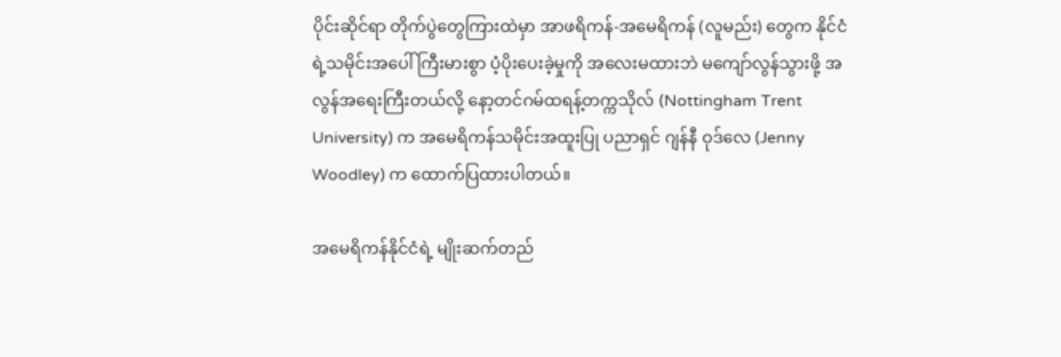ပိုင်းဆိုင်ရာ တိုက်ပွဲတွေကြားထဲမှာ အာဖရိကန်-အမေရိကန် (လူမည်း) တွေက နိုင်ငံရဲ့သမိုင်းအပေါ် ကြီးမားစွာ ပံ့ပိုးပေးခဲ့မှုကို အလေးမထားဘဲ မကျော်လွန်သွားဖို့ အလွန်အရေးကြီးတယ်လို့ နော့တင်ဂမ်ထရန့်တက္ကသိုလ် (Nottingham Trent University) က အမေရိကန်သမိုင်းအထူးပြု ပညာရှင် ဂျန်နီ ဝုဒ်လေ (Jenny Woodley) က ထောက်ပြထားပါတယ်။

အမေရိကန်နိုင်ငံရဲ့ မျိုးဆက်တည်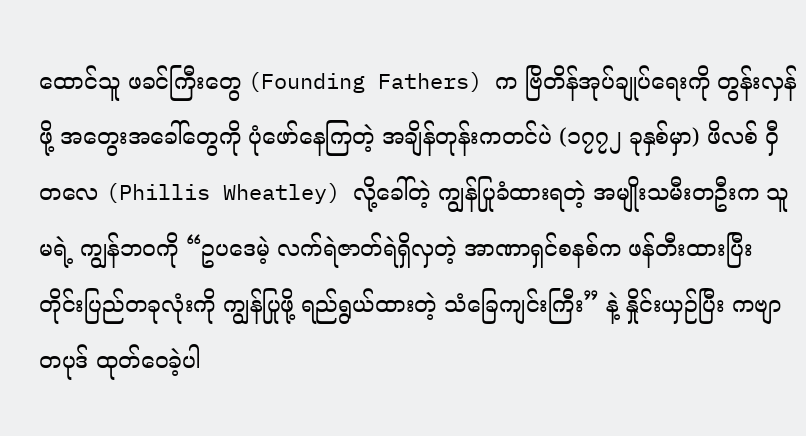ထောင်သူ ဖခင်ကြီးတွေ (Founding Fathers) က ဗြိတိန်အုပ်ချုပ်ရေးကို တွန်းလှန်ဖို့ အတွေးအခေါ်တွေကို ပုံဖော်နေကြတဲ့ အချိန်တုန်းကတင်ပဲ (၁၇၇၂ ခုနှစ်မှာ) ဖိလစ် ဝှီတလေ (Phillis Wheatley) လို့ခေါ်တဲ့ ကျွန်ပြုခံထားရတဲ့ အမျိုးသမီးတဦးက သူမရဲ့ ကျွန်ဘဝကို “ဥပဒေမဲ့ လက်ရဲဇာတ်ရဲရှိလှတဲ့ အာဏာရှင်စနစ်က ဖန်တီးထားပြီး တိုင်းပြည်တခုလုံးကို ကျွန်ပြုဖို့ ရည်ရွယ်ထားတဲ့ သံခြေကျင်းကြီး” နဲ့ နှိုင်းယှဉ်ပြီး ကဗျာတပုဒ် ထုတ်ဝေခဲ့ပါ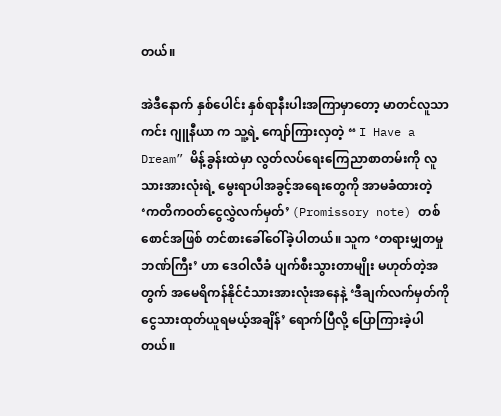တယ်။

အဲဒီနောက် နှစ်ပေါင်း နှစ်ရာနီးပါးအကြာမှာတော့ မာတင်လူသာကင်း ဂျူနီယာ က သူ့ရဲ့ ကျော်ကြားလှတဲ့ “ I Have a Dream” မိန့်ခွန်းထဲမှာ လွတ်လပ်ရေးကြေညာစာတမ်းကို လူသားအားလုံးရဲ့ မွေးရာပါအခွင့်အရေးတွေကို အာမခံထားတဲ့ ‘ကတိကဝတ်ငွေလွှဲလက်မှတ်’ (Promissory note) တစ်စောင်အဖြစ် တင်စားခေါ်ဝေါ်ခဲ့ပါတယ်။ သူက ‘တရားမျှတမှုဘဏ်ကြီး’ ဟာ ဒေဝါလီခံ ပျက်စီးသွားတာမျိုး မဟုတ်တဲ့အတွက် အမေရိကန်နိုင်ငံသားအားလုံးအနေနဲ့ ‘ဒီချက်လက်မှတ်ကို ငွေသားထုတ်ယူရမယ့်အချိန်’ ရောက်ပြီလို့ ပြောကြားခဲ့ပါတယ်။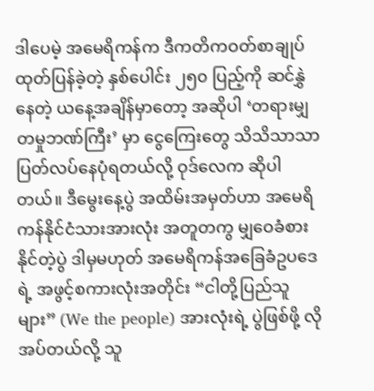ဒါပေမဲ့ အမေရိကန်က ဒီကတိကဝတ်စာချုပ် ထုတ်ပြန်ခဲ့တဲ့ နှစ်ပေါင်း ၂၅၀ ပြည့်ကို ဆင်နွှဲနေတဲ့ ယနေ့အချိန်မှာတော့ အဆိုပါ ‘တရားမျှတမှုဘဏ်ကြီး’ မှာ ငွေကြေးတွေ သိသိသာသာ ပြတ်လပ်နေပုံရတယ်လို့ ဝုဒ်လေက ဆိုပါတယ်။ ဒီမွေးနေ့ပွဲ အထိမ်းအမှတ်ဟာ အမေရိကန်နိုင်ငံသားအားလုံး အတူတကွ မျှဝေခံစားနိုင်တဲ့ပွဲ ဒါမှမဟုတ် အမေရိကန်အခြေခံဥပဒေရဲ့ အဖွင့်စကားလုံးအတိုင်း “ငါတို့ပြည်သူများ” (We the people) အားလုံးရဲ့ ပွဲဖြစ်ဖို့ လိုအပ်တယ်လို့ သူ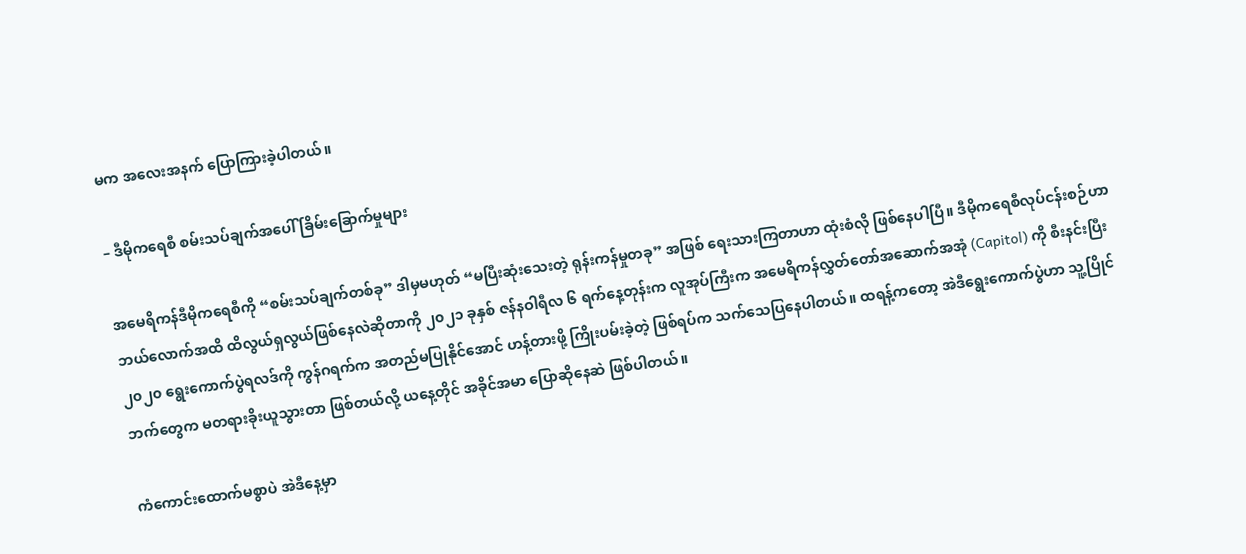မက အလေးအနက် ပြောကြားခဲ့ပါတယ်။

– ဒီမိုကရေစီ စမ်းသပ်ချက်အပေါ် ခြိမ်းခြောက်မှုများ

အမေရိကန်ဒီမိုကရေစီကို “စမ်းသပ်ချက်တစ်ခု” ဒါမှမဟုတ် “မပြီးဆုံးသေးတဲ့ ရုန်းကန်မှုတခု” အဖြစ် ရေးသားကြတာဟာ ထုံးစံလို ဖြစ်နေပါပြီ။ ဒီမိုကရေစီလုပ်ငန်းစဉ်ဟာ ဘယ်လောက်အထိ ထိလွယ်ရှလွယ်ဖြစ်နေလဲဆိုတာကို ၂၀၂၁ ခုနှစ် ဇန်နဝါရီလ ၆ ရက်နေ့တုန်းက လူအုပ်ကြီးက အမေရိကန်လွှတ်တော်အဆောက်အအုံ (Capitol) ကို စီးနင်းပြီး ၂၀၂၀ ရွေးကောက်ပွဲရလဒ်ကို ကွန်ဂရက်က အတည်မပြုနိုင်အောင် ဟန့်တားဖို့ ကြိုးပမ်းခဲ့တဲ့ ဖြစ်ရပ်က သက်သေပြနေပါတယ်။ ထရန့်ကတော့ အဲဒီရွေးကောက်ပွဲဟာ သူ့ပြိုင်ဘက်တွေက မတရားခိုးယူသွားတာ ဖြစ်တယ်လို့ ယနေ့တိုင် အခိုင်အမာ ပြောဆိုနေဆဲ ဖြစ်ပါတယ်။

ကံကောင်းထောက်မစွာပဲ အဲဒီနေ့မှာ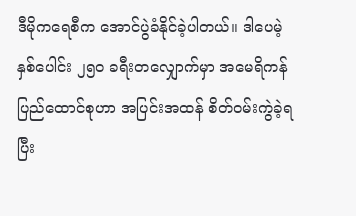ဒီမိုကရေစီက အောင်ပွဲခံနိုင်ခဲ့ပါတယ်။ ဒါပေမဲ့ နှစ်ပေါင်း ၂၅၀ ခရီးတလျှောက်မှာ အမေရိကန်ပြည်ထောင်စုဟာ အပြင်းအထန် စိတ်ဝမ်းကွဲခဲ့ရပြီး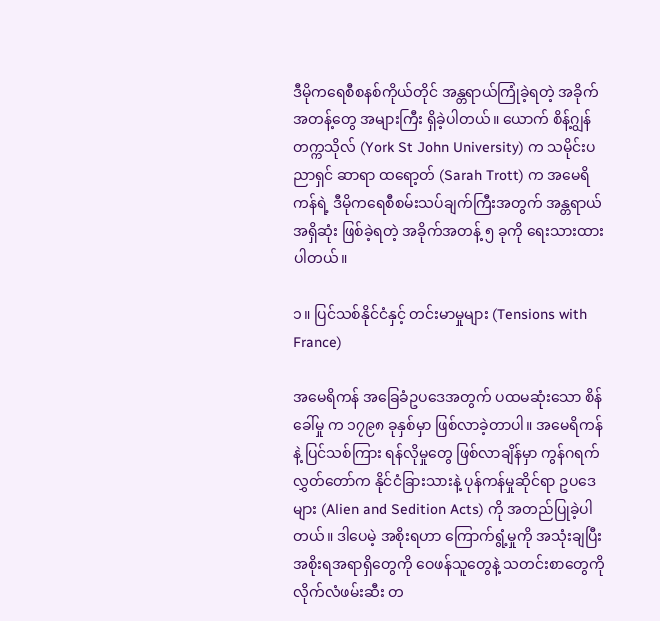ဒီမိုကရေစီစနစ်ကိုယ်တိုင် အန္တရာယ်ကြုံခဲ့ရတဲ့ အခိုက်အတန့်တွေ အများကြီး ရှိခဲ့ပါတယ်။ ယောက် စိန့်ဂျွန် တက္ကသိုလ် (York St John University) က သမိုင်းပညာရှင် ဆာရာ ထရော့တ် (Sarah Trott) က အမေရိကန်ရဲ့ ဒီမိုကရေစီစမ်းသပ်ချက်ကြီးအတွက် အန္တရာယ်အရှိဆုံး ဖြစ်ခဲ့ရတဲ့ အခိုက်အတန့် ၅ ခုကို ရေးသားထားပါတယ်။

၁။ ပြင်သစ်နိုင်ငံနှင့် တင်းမာမှုများ (Tensions with France)

အမေရိကန် အခြေခံဥပဒေအတွက် ပထမဆုံးသော စိန်ခေါ်မှု က ၁၇၉၈ ခုနှစ်မှာ ဖြစ်လာခဲ့တာပါ။ အမေရိကန်နဲ့ ပြင်သစ်ကြား ရန်လိုမှုတွေ ဖြစ်လာချိန်မှာ ကွန်ဂရက်လွှတ်တော်က နိုင်ငံခြားသားနဲ့ ပုန်ကန်မှုဆိုင်ရာ ဥပဒေများ (Alien and Sedition Acts) ကို အတည်ပြုခဲ့ပါတယ်။ ဒါပေမဲ့ အစိုးရဟာ ကြောက်ရွံ့မှုကို အသုံးချပြီး အစိုးရအရာရှိတွေကို ဝေဖန်သူတွေနဲ့ သတင်းစာတွေကို လိုက်လံဖမ်းဆီး တ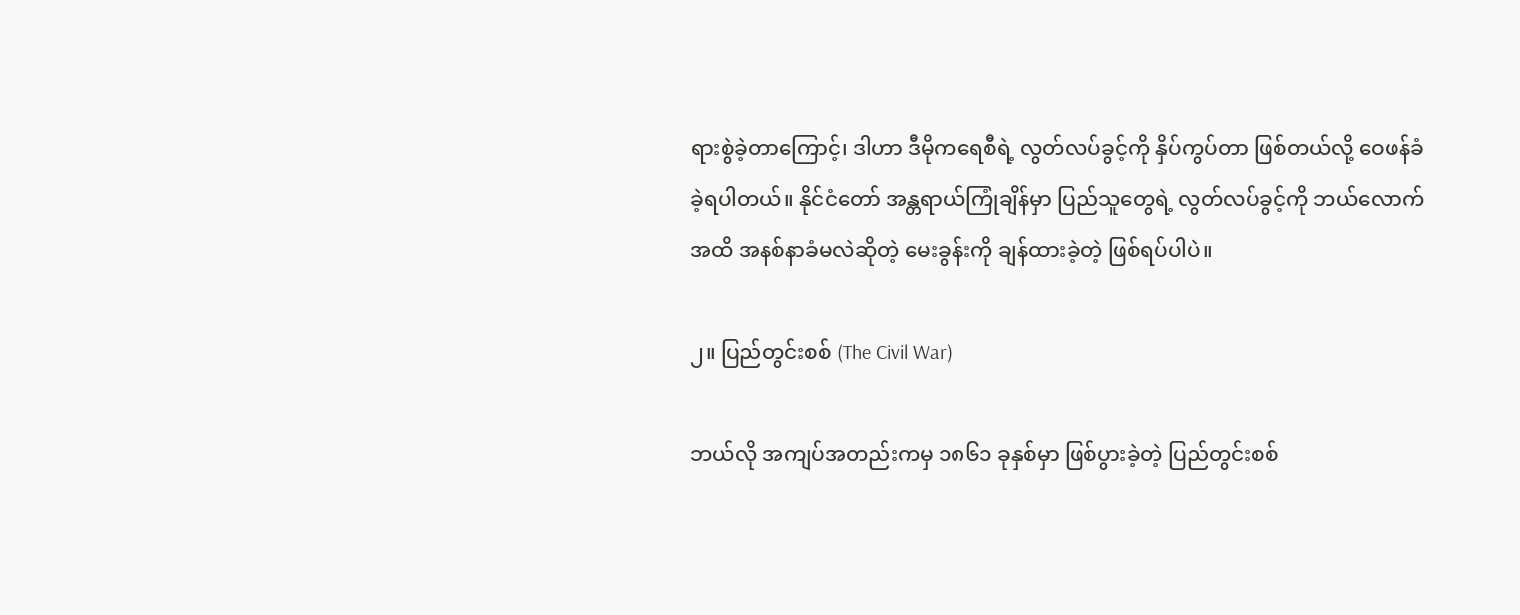ရားစွဲခဲ့တာကြောင့်၊ ဒါဟာ ဒီမိုကရေစီရဲ့ လွတ်လပ်ခွင့်ကို နှိပ်ကွပ်တာ ဖြစ်တယ်လို့ ဝေဖန်ခံခဲ့ရပါတယ်။ နိုင်ငံတော် အန္တရာယ်ကြုံချိန်မှာ ပြည်သူတွေရဲ့ လွတ်လပ်ခွင့်ကို ဘယ်လောက်အထိ အနစ်နာခံမလဲဆိုတဲ့ မေးခွန်းကို ချန်ထားခဲ့တဲ့ ဖြစ်ရပ်ပါပဲ။

၂။ ပြည်တွင်းစစ် (The Civil War)

ဘယ်လို အကျပ်အတည်းကမှ ၁၈၆၁ ခုနှစ်မှာ ဖြစ်ပွားခဲ့တဲ့ ပြည်တွင်းစစ်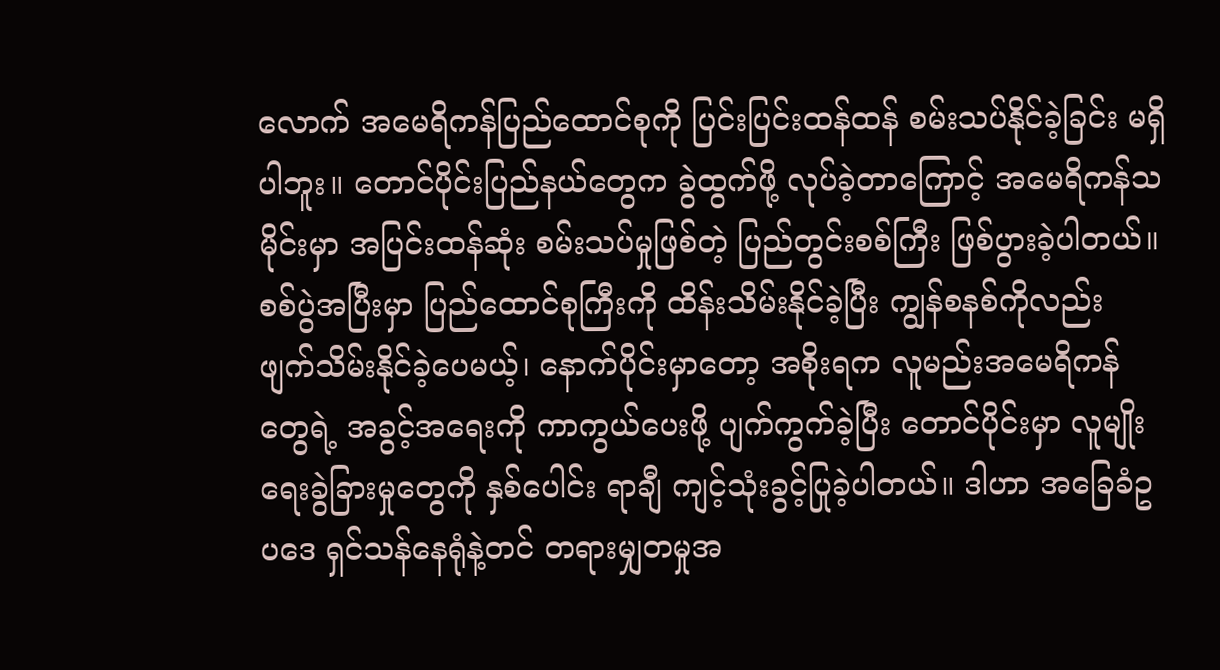လောက် အမေရိကန်ပြည်ထောင်စုကို ပြင်းပြင်းထန်ထန် စမ်းသပ်နိုင်ခဲ့ခြင်း မရှိပါဘူး။ တောင်ပိုင်းပြည်နယ်တွေက ခွဲထွက်ဖို့ လုပ်ခဲ့တာကြောင့် အမေရိကန်သမိုင်းမှာ အပြင်းထန်ဆုံး စမ်းသပ်မှုဖြစ်တဲ့ ပြည်တွင်းစစ်ကြီး ဖြစ်ပွားခဲ့ပါတယ်။ စစ်ပွဲအပြီးမှာ ပြည်ထောင်စုကြီးကို ထိန်းသိမ်းနိုင်ခဲ့ပြီး ကျွန်စနစ်ကိုလည်း ဖျက်သိမ်းနိုင်ခဲ့ပေမယ့်၊ နောက်ပိုင်းမှာတော့ အစိုးရက လူမည်းအမေရိကန်တွေရဲ့ အခွင့်အရေးကို ကာကွယ်ပေးဖို့ ပျက်ကွက်ခဲ့ပြီး တောင်ပိုင်းမှာ လူမျိုးရေးခွဲခြားမှုတွေကို နှစ်ပေါင်း ရာချီ ကျင့်သုံးခွင့်ပြုခဲ့ပါတယ်။ ဒါဟာ အခြေခံဥပဒေ ရှင်သန်နေရုံနဲ့တင် တရားမျှတမှုအ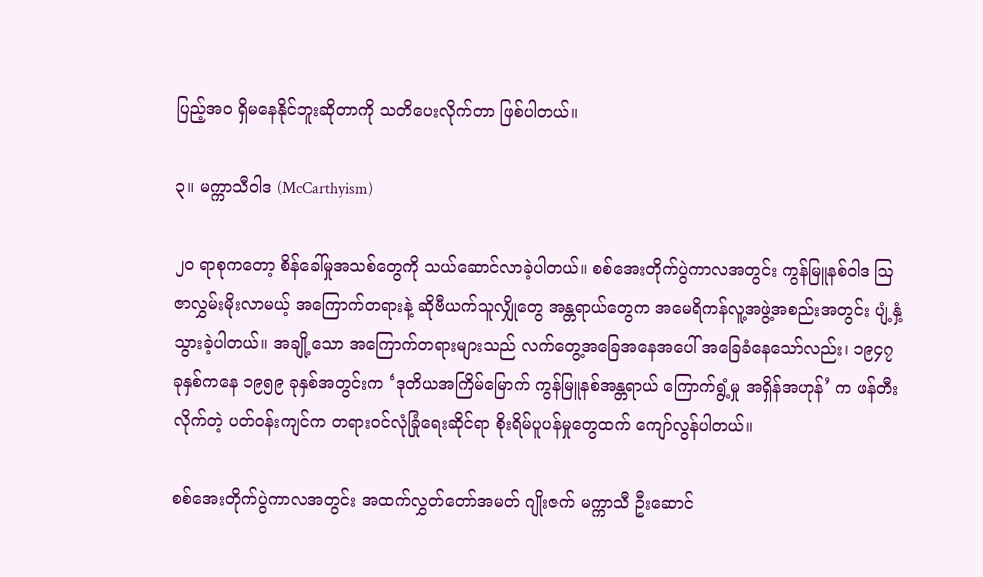ပြည့်အဝ ရှိမနေနိုင်ဘူးဆိုတာကို သတိပေးလိုက်တာ ဖြစ်ပါတယ်။

၃။ မက္ကာသီဝါဒ (McCarthyism)

၂၀ ရာစုကတော့ စိန်ခေါ်မှုအသစ်တွေကို သယ်ဆောင်လာခဲ့ပါတယ်။ စစ်အေးတိုက်ပွဲကာလအတွင်း ကွန်မြူနစ်ဝါဒ ဩဇာလွှမ်းမိုးလာမယ့် အကြောက်တရားနဲ့ ဆိုဗီယက်သူလျှိုတွေ အန္တရာယ်တွေက အမေရိကန်လူ့အဖွဲ့အစည်းအတွင်း ပျံ့နှံ့သွားခဲ့ပါတယ်။ အချို့သော အကြောက်တရားများသည် လက်တွေ့အခြေအနေအပေါ် အခြေခံနေသော်လည်း၊ ၁၉၄၇ ခုနှစ်ကနေ ၁၉၅၉ ခုနှစ်အတွင်းက ‘ဒုတိယအကြိမ်မြောက် ကွန်မြူနစ်အန္တရာယ် ကြောက်ရွံ့မှု အရှိန်အဟုန်’ က ဖန်တီးလိုက်တဲ့ ပတ်ဝန်းကျင်က တရားဝင်လုံခြုံရေးဆိုင်ရာ စိုးရိမ်ပူပန်မှုတွေထက် ကျော်လွန်ပါတယ်။

စစ်အေးတိုက်ပွဲကာလအတွင်း အထက်လွှတ်တော်အမတ် ဂျိုးဇက် မက္ကာသီ ဦးဆောင်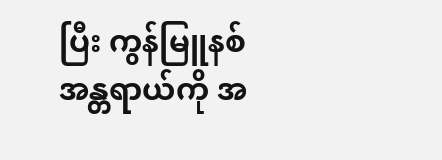ပြီး ကွန်မြူနစ်အန္တရာယ်ကို အ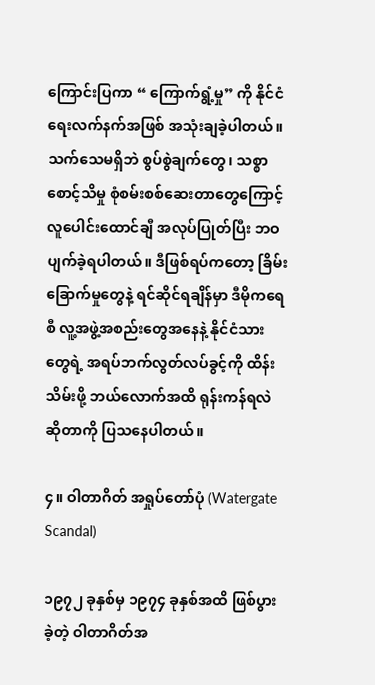ကြောင်းပြကာ “ ကြောက်ရွံ့မှု” ကို နိုင်ငံရေးလက်နက်အဖြစ် အသုံးချခဲ့ပါတယ်။ သက်သေမရှိဘဲ စွပ်စွဲချက်တွေ၊ သစ္စာစောင့်သိမှု စုံစမ်းစစ်ဆေးတာတွေကြောင့် လူပေါင်းထောင်ချီ အလုပ်ပြုတ်ပြီး ဘဝပျက်ခဲ့ရပါတယ်။ ဒီဖြစ်ရပ်ကတော့ ခြိမ်းခြောက်မှုတွေနဲ့ ရင်ဆိုင်ရချိန်မှာ ဒီမိုကရေစီ လူ့အဖွဲ့အစည်းတွေအနေနဲ့ နိုင်ငံသားတွေရဲ့ အရပ်ဘက်လွတ်လပ်ခွင့်ကို ထိန်းသိမ်းဖို့ ဘယ်လောက်အထိ ရုန်းကန်ရလဲဆိုတာကို ပြသနေပါတယ်။

၄။ ဝါတာဂိတ် အရှုပ်တော်ပုံ (Watergate Scandal)

၁၉၇၂ ခုနှစ်မှ ၁၉၇၄ ခုနှစ်အထိ ဖြစ်ပွားခဲ့တဲ့ ဝါတာဂိတ်အ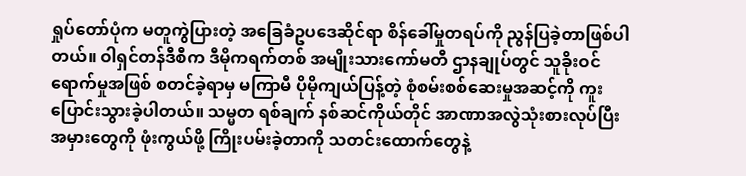ရှုပ်တော်ပုံက မတူကွဲပြားတဲ့ အခြေခံဥပဒေဆိုင်ရာ စိန်ခေါ်မှုတရပ်ကို ညွန်ပြခဲ့တာဖြစ်ပါတယ်။ ဝါရှင်တန်ဒီစီက ဒီမိုကရက်တစ် အမျိုးသားကော်မတီ ဌာနချုပ်တွင် သူခိုးဝင်ရောက်မှုအဖြစ် စတင်ခဲ့ရာမှ မကြာမီ ပိုမိုကျယ်ပြန့်တဲ့ စုံစမ်းစစ်ဆေးမှုအဆင့်ကို ကူးပြောင်းသွားခဲ့ပါတယ်။ သမ္မတ ရစ်ချက် နစ်ဆင်ကိုယ်တိုင် အာဏာအလွဲသုံးစားလုပ်ပြီး အမှားတွေကို ဖုံးကွယ်ဖို့ ကြိုးပမ်းခဲ့တာကို သတင်းထောက်တွေနဲ့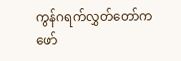ကွန်ဂရက်လွှတ်တော်က ဖော်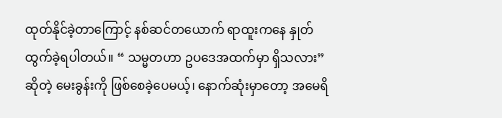ထုတ်နိုင်ခဲ့တာကြောင့် နစ်ဆင်တယောက် ရာထူးကနေ နှုတ်ထွက်ခဲ့ရပါတယ်။ “ သမ္မတဟာ ဥပဒေအထက်မှာ ရှိသလား” ဆိုတဲ့ မေးခွန်းကို ဖြစ်စေခဲ့ပေမယ့်၊ နောက်ဆုံးမှာတော့ အမေရိ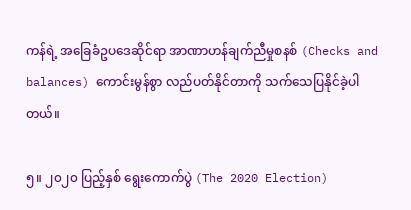ကန်ရဲ့ အခြေခံဥပဒေဆိုင်ရာ အာဏာဟန်ချက်ညီမှုစနစ် (Checks and balances) ကောင်းမွန်စွာ လည်ပတ်နိုင်တာကို သက်သေပြနိုင်ခဲ့ပါတယ်။

၅။ ၂၀၂၀ ပြည့်နှစ် ရွေးကောက်ပွဲ (The 2020 Election)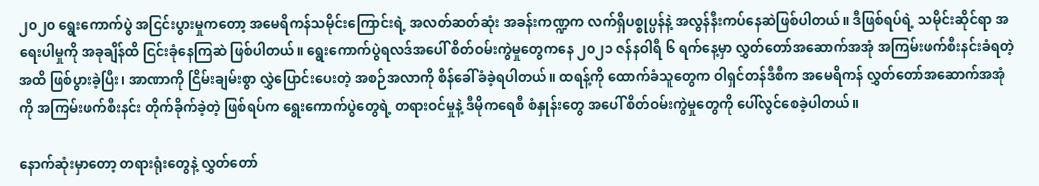၂၀၂၀ ရွေးကောက်ပွဲ အငြင်းပွားမှုကတော့ အမေရိကန်သမိုင်းကြောင်းရဲ့ အလတ်ဆတ်ဆုံး အခန်းကဏ္ဍက လက်ရှိပစ္စုပ္ပန်နဲ့ အလွန်နီးကပ်နေဆဲဖြစ်ပါတယ်။ ဒီဖြစ်ရပ်ရဲ့ သမိုင်းဆိုင်ရာ အရေးပါမှုကို အခုချိန်ထိ ငြင်းခုံနေကြဆဲ ဖြစ်ပါတယ်။ ရွေးကောက်ပွဲရလဒ်အပေါ် စိတ်ဝမ်းကွဲမှုတွေကနေ ၂၀၂၁ ဇန်နဝါရီ ၆ ရက်နေ့မှာ လွှတ်တော်အဆောက်အအုံ အကြမ်းဖက်စီးနင်းခံရတဲ့အထိ ဖြစ်ပွားခဲ့ပြီး၊ အာဏာကို ငြိမ်းချမ်းစွာ လွှဲပြောင်းပေးတဲ့ အစဉ်အလာကို စိန်ခေါ်ခံခဲ့ရပါတယ်။ ထရန့်ကို ထောက်ခံသူတွေက ဝါရှင်တန်ဒီစီက အမေရိကန် လွှတ်တော်အဆောက်အအုံကို အကြမ်းဖက်စီးနင်း တိုက်ခိုက်ခဲ့တဲ့ ဖြစ်ရပ်က ရွေးကောက်ပွဲတွေရဲ့ တရားဝင်မှုနဲ့ ဒီမိုကရေစီ စံနှုန်းတွေ အပေါ် စိတ်ဝမ်းကွဲမှုတွေကို ပေါ်လွင်စေခဲ့ပါတယ်။

နောက်ဆုံးမှာတော့ တရားရုံးတွေနဲ့ လွှတ်တော်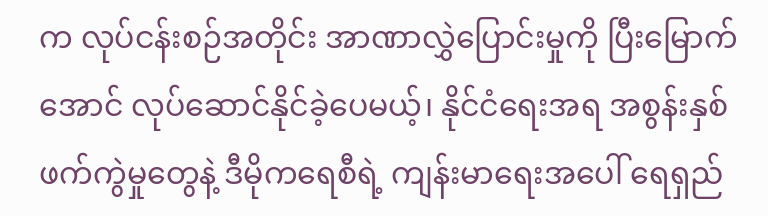က လုပ်ငန်းစဉ်အတိုင်း အာဏာလွှဲပြောင်းမှုကို ပြီးမြောက်အောင် လုပ်ဆောင်နိုင်ခဲ့ပေမယ့်၊ နိုင်ငံရေးအရ အစွန်းနှစ်ဖက်ကွဲမှုတွေနဲ့ ဒီမိုကရေစီရဲ့ ကျန်းမာရေးအပေါ် ရေရှည်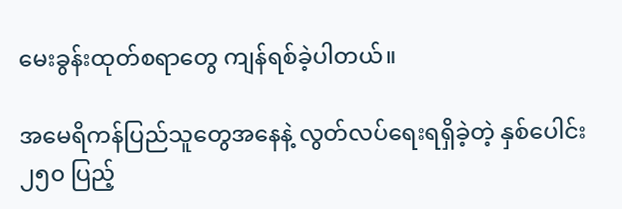မေးခွန်းထုတ်စရာတွေ ကျန်ရစ်ခဲ့ပါတယ်။

အမေရိကန်ပြည်သူတွေအနေနဲ့ လွတ်လပ်ရေးရရှိခဲ့တဲ့ နှစ်ပေါင်း ၂၅၀ ပြည့်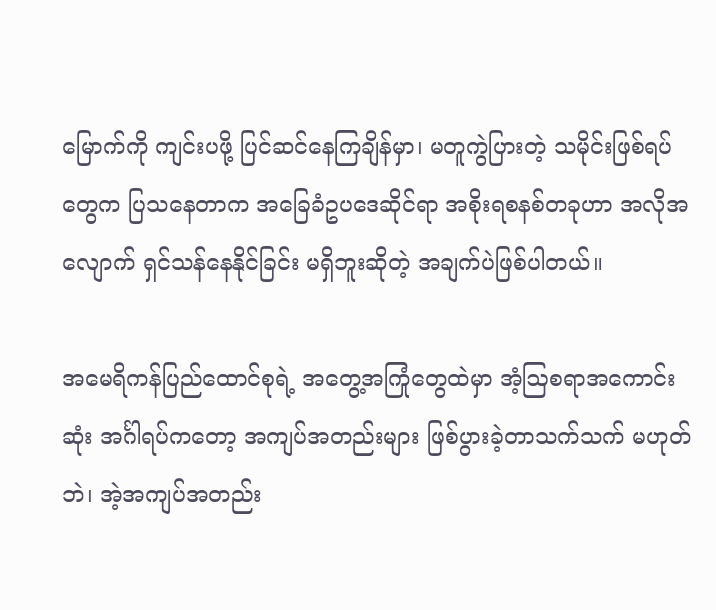မြောက်ကို ကျင်းပဖို့ ပြင်ဆင်နေကြချိန်မှာ၊ မတူကွဲပြားတဲ့ သမိုင်းဖြစ်ရပ်တွေက ပြသနေတာက အခြေခံဥပဒေဆိုင်ရာ အစိုးရစနစ်တခုဟာ အလိုအလျောက် ရှင်သန်နေနိုင်ခြင်း မရှိဘူးဆိုတဲ့ အချက်ပဲဖြစ်ပါတယ်။

အမေရိကန်ပြည်ထောင်စုရဲ့ အတွေ့အကြုံတွေထဲမှာ အံ့ဩစရာအကောင်းဆုံး အင်္ဂါရပ်ကတော့ အကျပ်အတည်းများ ဖြစ်ပွားခဲ့တာသက်သက် မဟုတ်ဘဲ၊ အဲ့အကျပ်အတည်း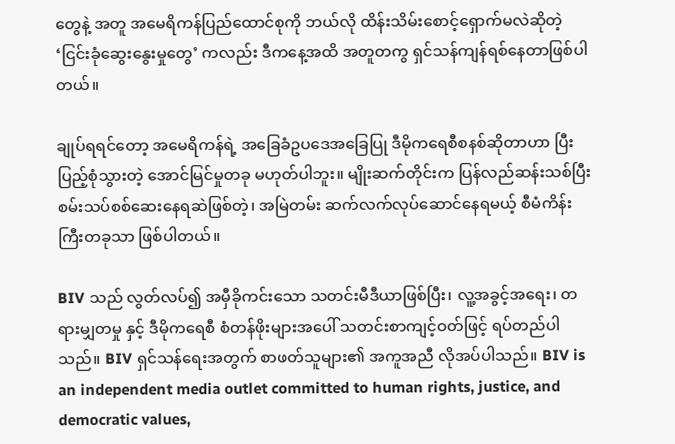တွေနဲ့ အတူ အမေရိကန်ပြည်ထောင်စုကို ဘယ်လို ထိန်းသိမ်းစောင့်ရှောက်မလဲဆိုတဲ့ ‘ငြင်းခုံဆွေးနွေးမှုတွေ’ ကလည်း ဒီကနေ့အထိ အတူတကွ ရှင်သန်ကျန်ရစ်နေတာဖြစ်ပါတယ်။

ချုပ်ရရင်တော့ အမေရိကန်ရဲ့ အခြေခံဥပဒေအခြေပြု ဒီမိုကရေစီစနစ်ဆိုတာဟာ ပြီးပြည့်စုံသွားတဲ့ အောင်မြင်မှုတခု မဟုတ်ပါဘူး။ မျိုးဆက်တိုင်းက ပြန်လည်ဆန်းသစ်ပြီး စမ်းသပ်စစ်ဆေးနေရဆဲဖြစ်တဲ့၊ အမြဲတမ်း ဆက်လက်လုပ်ဆောင်နေရမယ့် စီမံကိန်းကြီးတခုသာ ဖြစ်ပါတယ်။

BIV သည် လွတ်လပ်၍ အမှီခိုကင်းသော သတင်းမီဒီယာဖြစ်ပြီး၊ လူ့အခွင့်အရေး၊ တရားမျှတမှု နှင့် ဒီမိုကရေစီ စံတန်ဖိုးများအပေါ် သတင်းစာကျင့်ဝတ်ဖြင့် ရပ်တည်ပါသည်။ BIV ရှင်သန်ရေးအတွက် စာဖတ်သူများ၏ အကူအညီ လိုအပ်ပါသည်။ BIV is an independent media outlet committed to human rights, justice, and democratic values,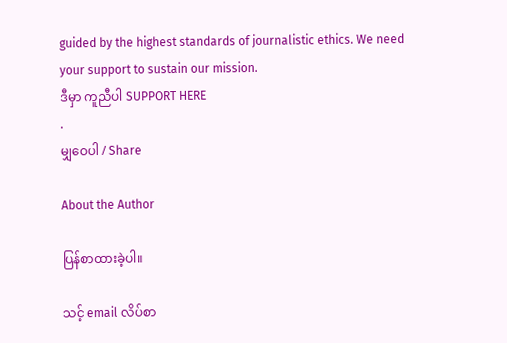guided by the highest standards of journalistic ethics. We need your support to sustain our mission.
ဒီမှာ ကူညီပါ SUPPORT HERE
.
မျှဝေပါ / Share

About the Author

ပြန်စာထားခဲ့ပါ။

သင့် email လိပ်စာ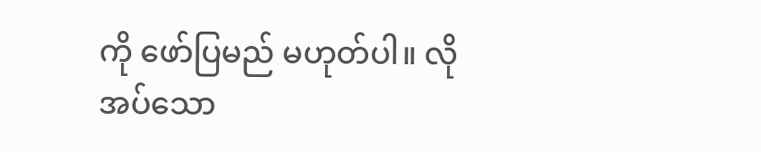ကို ဖော်ပြမည် မဟုတ်ပါ။ လိုအပ်သော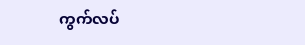ကွက်လပ်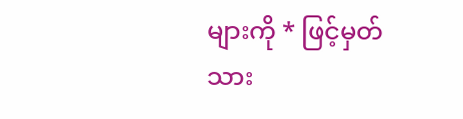များကို * ဖြင့်မှတ်သား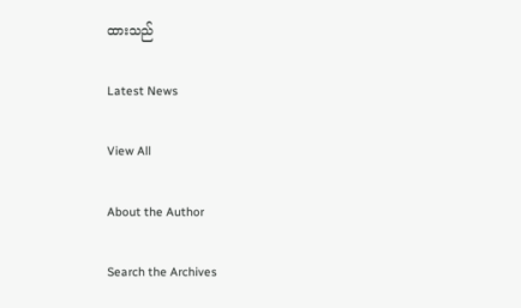ထားသည်

Latest News

View All

About the Author

Search the Archives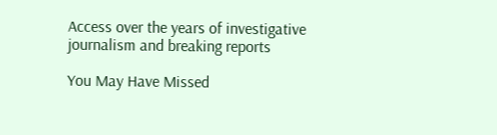Access over the years of investigative journalism and breaking reports

You May Have Missed